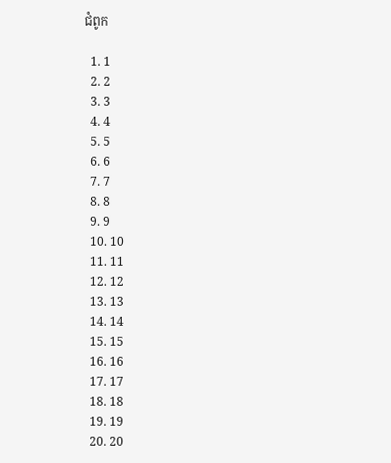ជំពូក

  1. 1
  2. 2
  3. 3
  4. 4
  5. 5
  6. 6
  7. 7
  8. 8
  9. 9
  10. 10
  11. 11
  12. 12
  13. 13
  14. 14
  15. 15
  16. 16
  17. 17
  18. 18
  19. 19
  20. 20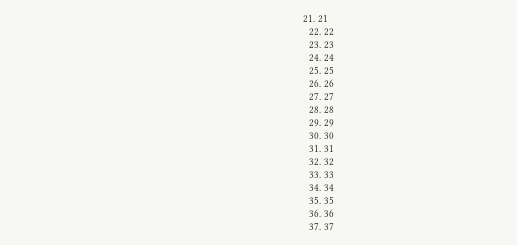21. 21
  22. 22
  23. 23
  24. 24
  25. 25
  26. 26
  27. 27
  28. 28
  29. 29
  30. 30
  31. 31
  32. 32
  33. 33
  34. 34
  35. 35
  36. 36
  37. 37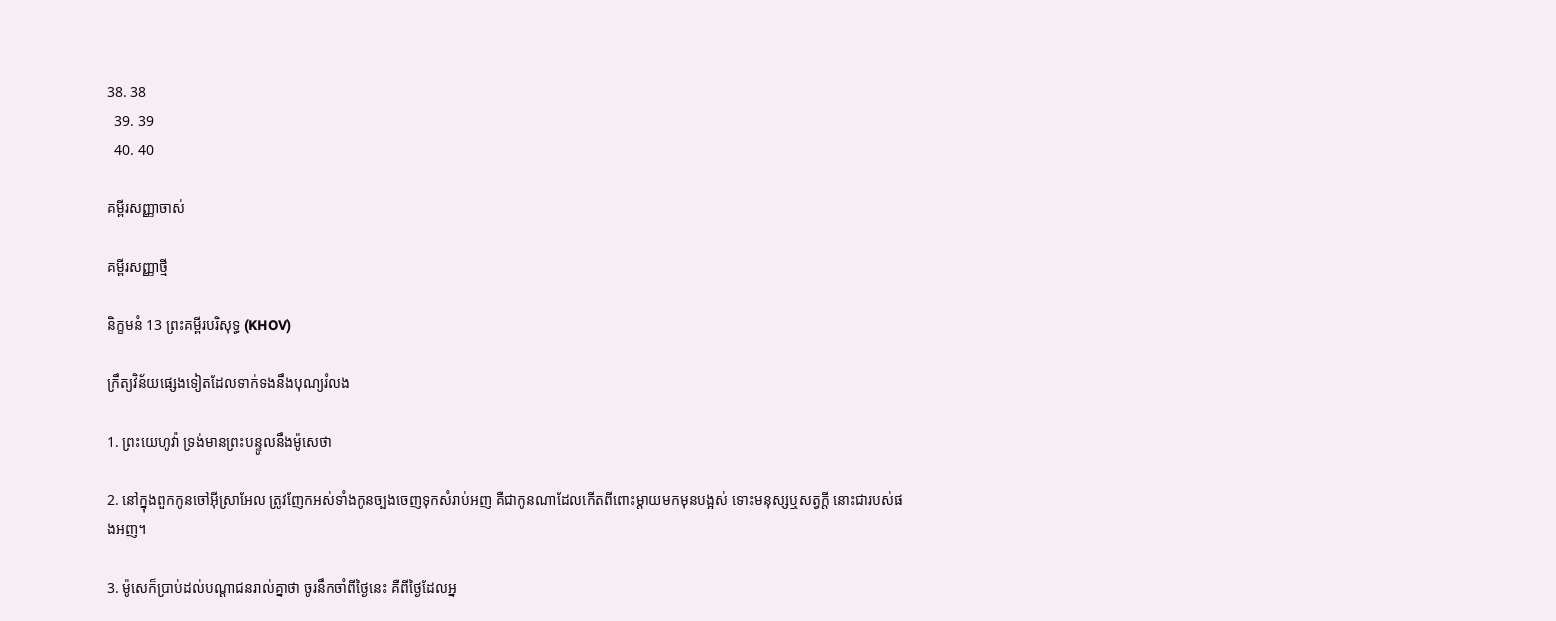38. 38
  39. 39
  40. 40

គម្ពីរសញ្ញាចាស់

គម្ពីរសញ្ញាថ្មី

និក្ខមនំ 13 ព្រះគម្ពីរបរិសុទ្ធ (KHOV)

ក្រឹត្យ‌វិន័យផ្សេងទៀតដែលទាក់‌ទងនឹងបុណ្យរំលង

1. ព្រះ‌យេហូវ៉ា ទ្រង់មានព្រះ‌បន្ទូលនឹងម៉ូសេថា

2. នៅក្នុងពួកកូនចៅអ៊ីស្រា‌អែល ត្រូវញែកអស់ទាំងកូនច្បងចេញទុកសំរាប់អញ គឺជាកូនណាដែលកើតពីពោះម្តាយមកមុនបង្អស់ ទោះមនុស្សឬសត្វក្តី នោះជារបស់ផងអញ។

3. ម៉ូសេក៏ប្រាប់ដល់បណ្តា‌ជនរាល់គ្នាថា ចូរនឹកចាំពីថ្ងៃនេះ គឺពីថ្ងៃដែលអ្ន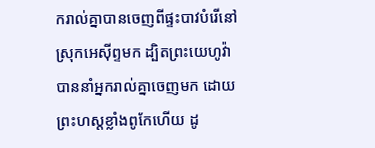ករាល់គ្នាបានចេញពីផ្ទះបាវបំរើនៅស្រុកអេស៊ីព្ទមក ដ្បិតព្រះ‌យេហូវ៉ាបាននាំអ្នករាល់គ្នាចេញមក ដោយព្រះ‌ហស្តខ្លាំងពូកែហើយ ដូ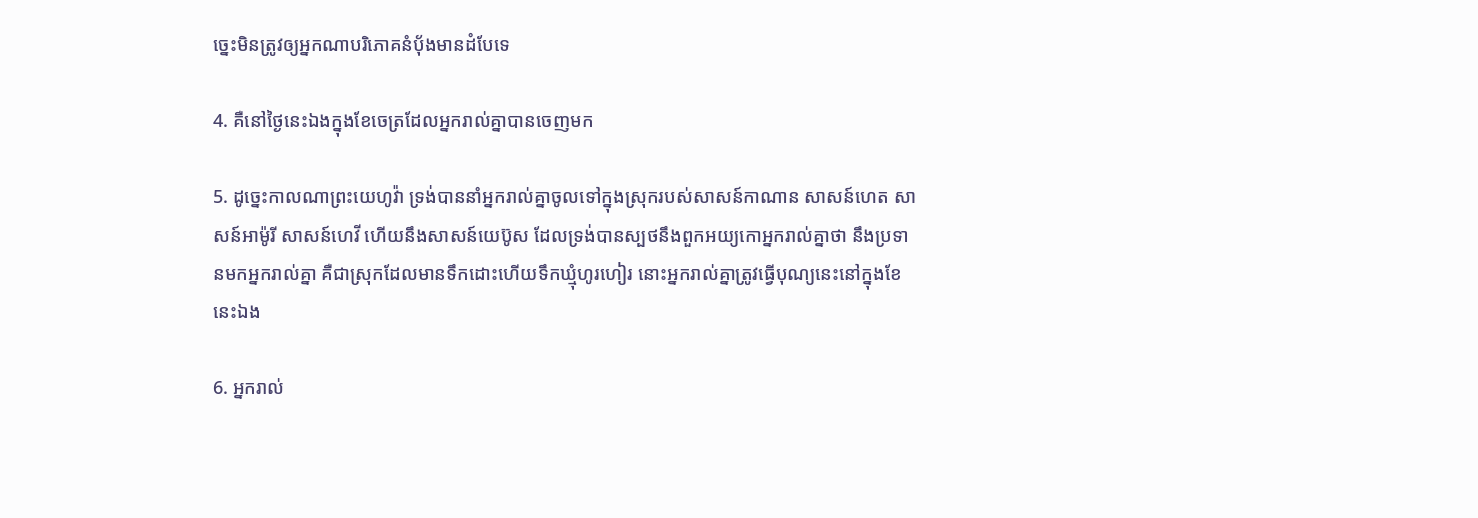ច្នេះមិនត្រូវឲ្យអ្នកណាបរិភោគនំបុ័ងមានដំបែទេ

4. គឺនៅថ្ងៃនេះឯងក្នុងខែចេត្រដែលអ្នករាល់គ្នាបានចេញមក

5. ដូច្នេះកាលណាព្រះ‌យេហូវ៉ា ទ្រង់បាននាំអ្នករាល់គ្នាចូលទៅក្នុងស្រុករបស់សាសន៍កាណាន សាសន៍ហេត សាសន៍អាម៉ូរី សាសន៍ហេវី ហើយនឹងសាសន៍យេប៊ូស ដែលទ្រង់បានស្បថនឹងពួកអយ្យកោអ្នករាល់គ្នាថា នឹងប្រទានមកអ្នករាល់គ្នា គឺជាស្រុកដែលមានទឹកដោះហើយទឹកឃ្មុំហូរ‌ហៀរ នោះអ្នករាល់គ្នាត្រូវធ្វើបុណ្យនេះនៅក្នុងខែនេះឯង

6. អ្នករាល់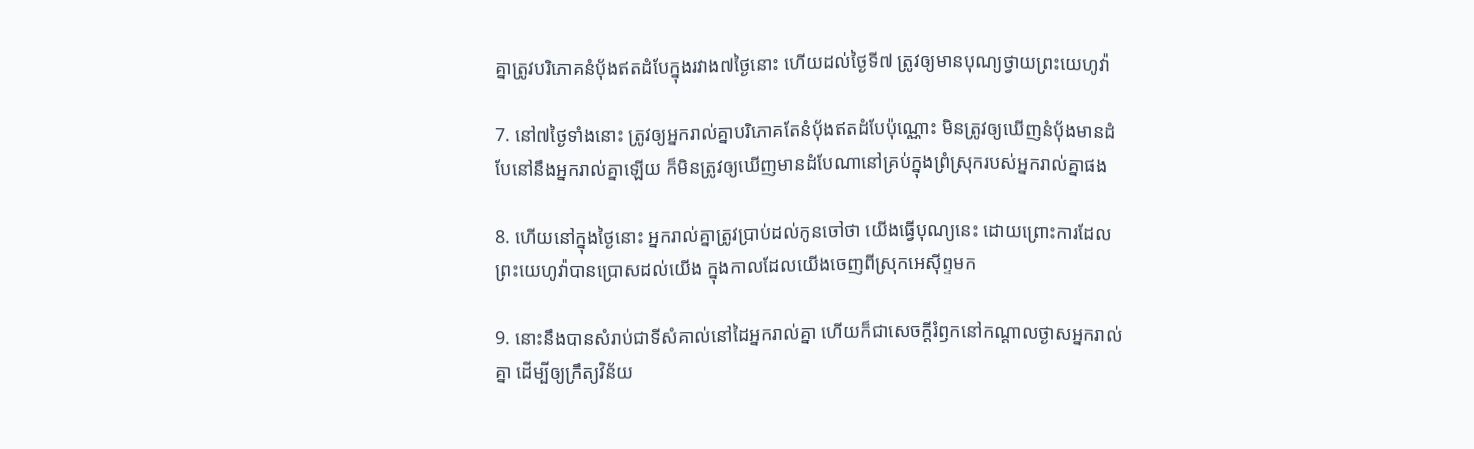គ្នាត្រូវបរិភោគនំបុ័ងឥតដំបែក្នុងរវាង៧ថ្ងៃនោះ ហើយដល់ថ្ងៃទី៧ ត្រូវឲ្យមានបុណ្យថ្វាយព្រះ‌យេហូវ៉ា

7. នៅ៧ថ្ងៃទាំងនោះ ត្រូវឲ្យអ្នករាល់គ្នាបរិភោគតែនំបុ័ងឥតដំបែប៉ុណ្ណោះ មិនត្រូវឲ្យឃើញនំបុ័ងមានដំបែនៅនឹងអ្នករាល់គ្នាឡើយ ក៏មិនត្រូវឲ្យឃើញមានដំបែណានៅគ្រប់ក្នុងព្រំស្រុករបស់អ្នករាល់គ្នាផង

8. ហើយនៅក្នុងថ្ងៃនោះ អ្នករាល់គ្នាត្រូវប្រាប់ដល់កូនចៅថា យើងធ្វើបុណ្យនេះ ដោយព្រោះការដែលព្រះ‌យេហូវ៉ាបានប្រោសដល់យើង ក្នុងកាលដែលយើងចេញពីស្រុកអេស៊ីព្ទមក

9. នោះនឹងបានសំរាប់ជាទីសំគាល់នៅដៃអ្នករាល់គ្នា ហើយក៏ជាសេចក្ដីរំឭកនៅកណ្តាលថ្ងាសអ្នករាល់គ្នា ដើម្បីឲ្យក្រឹត្យ‌វិន័យ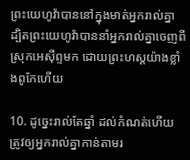ព្រះ‌យេហូវ៉ាបាននៅក្នុងមាត់អ្នករាល់គ្នា ដ្បិតព្រះ‌យេហូវ៉ាបាននាំអ្នករាល់គ្នាចេញពីស្រុកអេស៊ីព្ទមក ដោយព្រះ‌ហស្តយ៉ាងខ្លាំងពូកែហើយ

10. ដូច្នេះរាល់តែឆ្នាំ ដល់កំណត់ហើយ ត្រូវឲ្យអ្នករាល់គ្នាកាន់តាមរ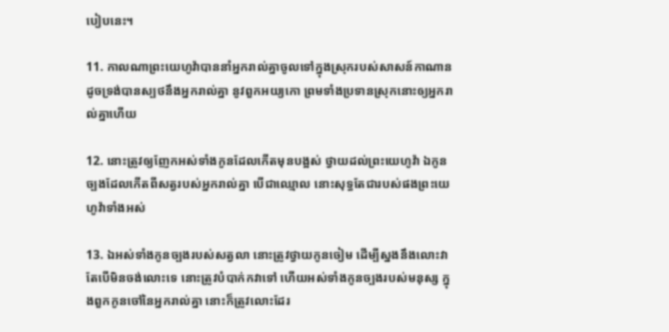បៀបនេះ។

11. កាលណាព្រះ‌យេហូវ៉ាបាននាំអ្នករាល់គ្នាចូលទៅក្នុងស្រុករបស់សាសន៍កាណាន ដូចទ្រង់បានស្បថនឹងអ្នករាល់គ្នា នូវពួកអយ្យកោ ព្រមទាំងប្រទានស្រុកនោះឲ្យអ្នករាល់គ្នាហើយ

12. នោះត្រូវឲ្យញែកអស់ទាំងកូនដែលកើតមុនបង្អស់ ថ្វាយដល់ព្រះ‌យេហូវ៉ា ឯកូនច្បងដែលកើតពីសត្វរបស់អ្នករាល់គ្នា បើជាឈ្មោល នោះសុទ្ធតែជារបស់ផងព្រះ‌យេហូវ៉ាទាំងអស់

13. ឯអស់ទាំងកូនច្បងរបស់សត្វលា នោះត្រូវថ្វាយកូនចៀម ដើម្បីស្នងនឹងលោះវា តែបើមិនចង់លោះទេ នោះត្រូវបំបាក់កវាទៅ ហើយអស់ទាំងកូនច្បងរបស់មនុស្ស ក្នុងពួកកូនចៅនៃអ្នករាល់គ្នា នោះក៏ត្រូវលោះដែរ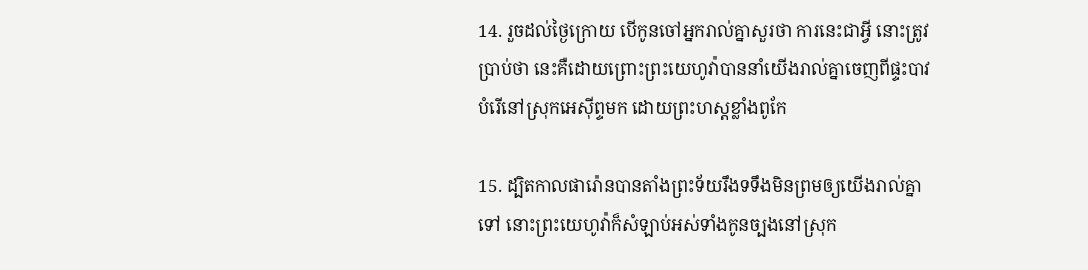14. រួចដល់ថ្ងៃក្រោយ បើកូនចៅអ្នករាល់គ្នាសួរថា ការនេះជាអ្វី នោះត្រូវប្រាប់ថា នេះគឺដោយព្រោះព្រះ‌យេហូវ៉ាបាននាំយើងរាល់គ្នាចេញពីផ្ទះបាវបំរើនៅស្រុកអេស៊ីព្ទមក ដោយព្រះ‌ហស្តខ្លាំងពូកែ

15. ដ្បិតកាលផារ៉ោនបានតាំងព្រះ‌ទ័យរឹង‌ទទឹងមិនព្រមឲ្យយើងរាល់គ្នាទៅ នោះព្រះ‌យេហូវ៉ាក៏សំឡាប់អស់ទាំងកូនច្បងនៅស្រុក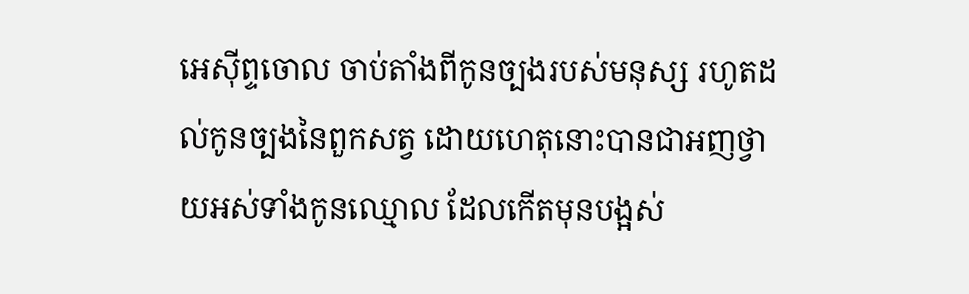អេស៊ីព្ទចោល ចាប់តាំងពីកូនច្បងរបស់មនុស្ស រហូតដល់កូនច្បងនៃពួកសត្វ ដោយហេតុនោះបានជាអញថ្វាយអស់ទាំងកូនឈ្មោល ដែលកើតមុនបង្អស់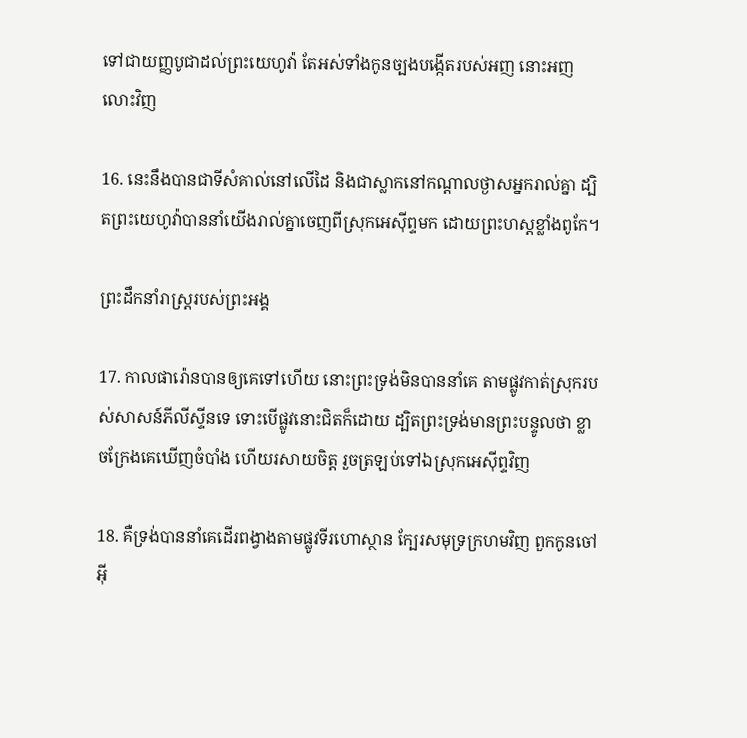ទៅជាយញ្ញ‌បូជាដល់ព្រះ‌យេហូវ៉ា តែអស់ទាំងកូនច្បងបង្កើតរបស់អញ នោះអញលោះវិញ

16. នេះនឹងបានជាទីសំគាល់នៅលើដៃ និងជាស្លាកនៅកណ្តាលថ្ងាសអ្នករាល់គ្នា ដ្បិតព្រះ‌យេហូវ៉ាបាននាំយើងរាល់គ្នាចេញពីស្រុកអេស៊ីព្ទមក ដោយព្រះ‌ហស្តខ្លាំងពូកែ។

ព្រះដឹក‌នាំរាស្ត្ររបស់ព្រះ‌អង្គ

17. កាលផារ៉ោនបានឲ្យគេទៅហើយ នោះព្រះទ្រង់មិនបាននាំគេ តាមផ្លូវកាត់ស្រុករបស់សាសន៍ភីលីស្ទីនទេ ទោះបើផ្លូវនោះជិតក៏ដោយ ដ្បិតព្រះទ្រង់មានព្រះ‌បន្ទូលថា ខ្លាចក្រែងគេឃើញចំបាំង ហើយរសាយចិត្ត រួចត្រឡប់ទៅឯស្រុកអេស៊ីព្ទវិញ

18. គឺទ្រង់បាននាំគេដើរពង្វាងតាមផ្លូវទីរហោ‌ស្ថាន ក្បែរសមុទ្រក្រហមវិញ ពួកកូនចៅអ៊ី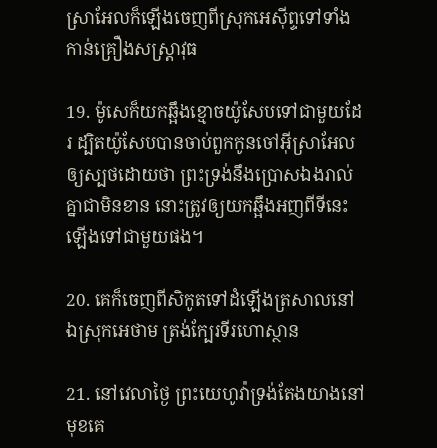ស្រា‌អែលក៏ឡើងចេញពីស្រុកអេស៊ីព្ទទៅទាំងកាន់គ្រឿងសស្ត្រា‌វុធ

19. ម៉ូសេក៏យកឆ្អឹងខ្មោចយ៉ូសែបទៅជាមួយដែរ ដ្បិតយ៉ូសែបបានចាប់ពួកកូនចៅអ៊ីស្រា‌អែលឲ្យស្បថដោយថា ព្រះទ្រង់នឹងប្រោសឯងរាល់គ្នាជាមិនខាន នោះត្រូវឲ្យយកឆ្អឹងអញពីទីនេះឡើងទៅជាមួយផង។

20. គេក៏ចេញពីសិកូតទៅដំឡើងត្រសាលនៅឯស្រុកអេថាម ត្រង់ក្បែរទីរហោ‌ស្ថាន

21. នៅវេលាថ្ងៃ ព្រះ‌យេហូវ៉ាទ្រង់តែងយាងនៅមុខគេ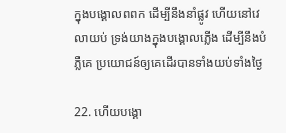ក្នុងបង្គោលពពក ដើម្បីនឹងនាំផ្លូវ ហើយនៅវេលាយប់ ទ្រង់យាងក្នុងបង្គោលភ្លើង ដើម្បីនឹងបំភ្លឺគេ ប្រយោជន៍ឲ្យគេដើរបានទាំងយប់ទាំងថ្ងៃ

22. ហើយបង្គោ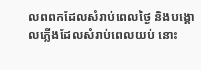លពពកដែលសំរាប់ពេលថ្ងៃ និងបង្គោលភ្លើងដែលសំរាប់ពេលយប់ នោះ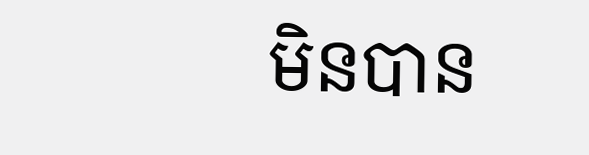មិនបាន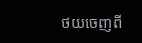ថយចេញពី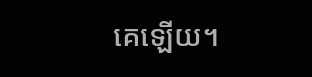គេឡើយ។